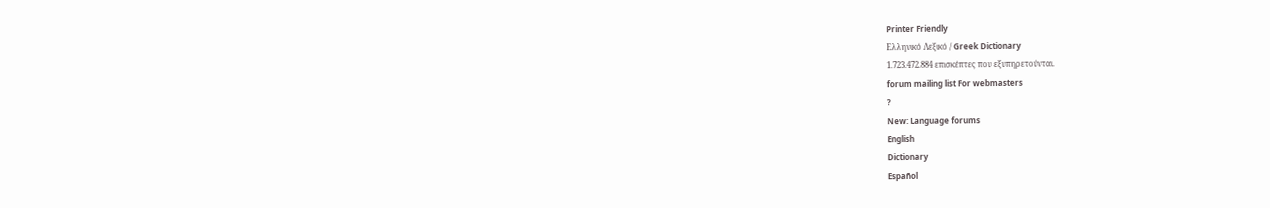Printer Friendly
Ελληνικό Λεξικό / Greek Dictionary
1.723.472.884 επισκέπτες που εξυπηρετούνται.
forum mailing list For webmasters
?
New: Language forums
English
Dictionary
Español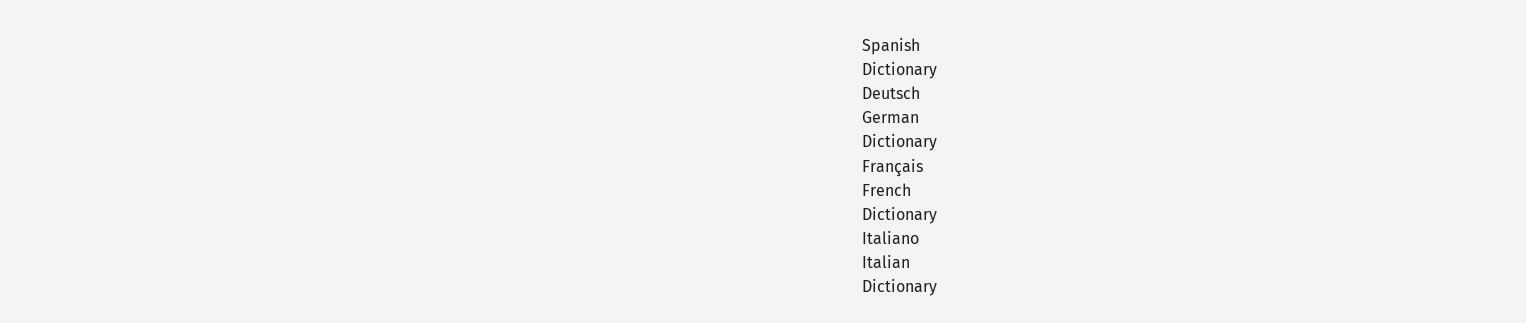Spanish
Dictionary
Deutsch
German
Dictionary
Français
French
Dictionary
Italiano
Italian
Dictionary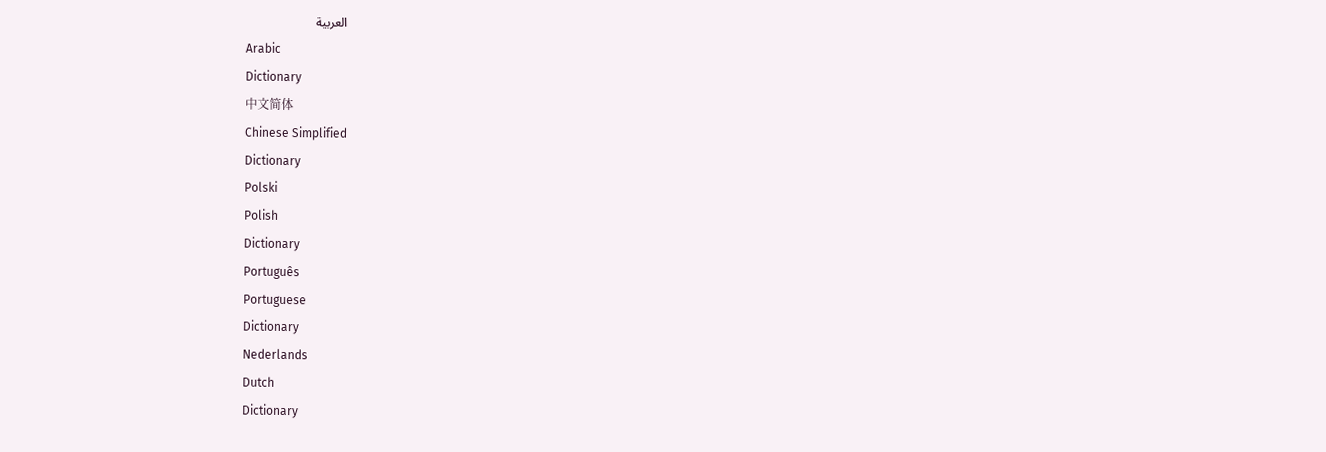العربية
Arabic
Dictionary
中文简体
Chinese Simplified
Dictionary
Polski
Polish
Dictionary
Português
Portuguese
Dictionary
Nederlands
Dutch
Dictionary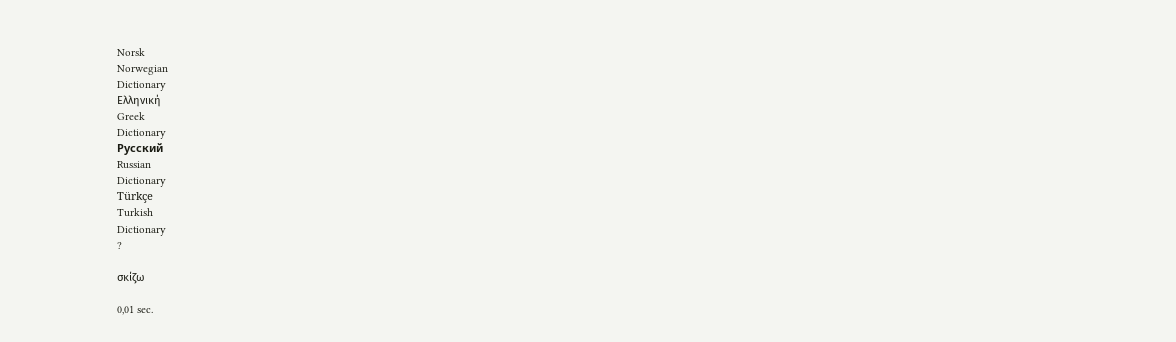Norsk
Norwegian
Dictionary
Ελληνική
Greek
Dictionary
Русский
Russian
Dictionary
Türkçe
Turkish
Dictionary
?

σκίζω

0,01 sec.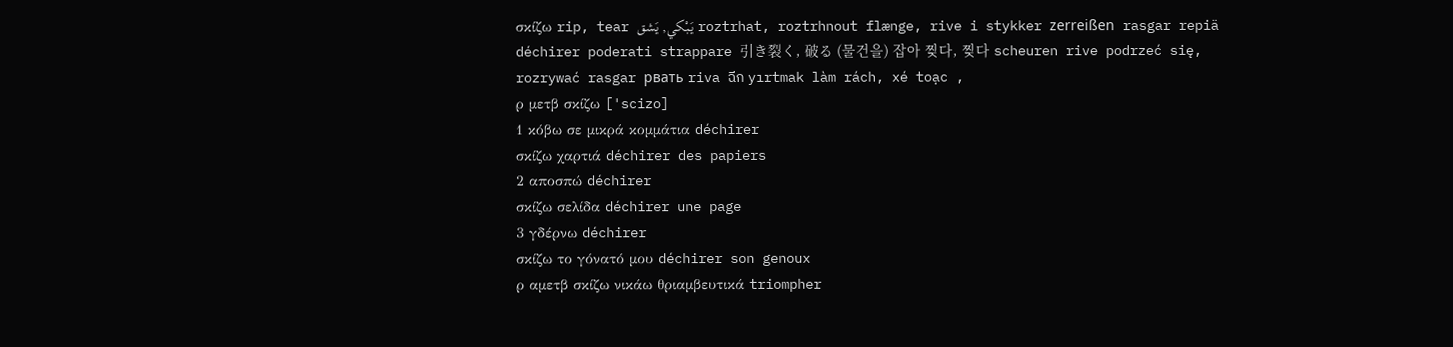σκίζω rip, tear يَبْكي, يَشق roztrhat, roztrhnout flænge, rive i stykker zerreißen rasgar repiä déchirer poderati strappare 引き裂く, 破る (물건을) 잡아 찢다, 찢다 scheuren rive podrzeć się, rozrywać rasgar рвать riva ฉีก yırtmak làm rách, xé toạc ,
ρ μετβ σκίζω ['scizo]
1 κόβω σε μικρά κομμάτια déchirer
σκίζω χαρτιά déchirer des papiers
2 αποσπώ déchirer
σκίζω σελίδα déchirer une page
3 γδέρνω déchirer
σκίζω το γόνατό μου déchirer son genoux
ρ αμετβ σκίζω νικάω θριαμβευτικά triompher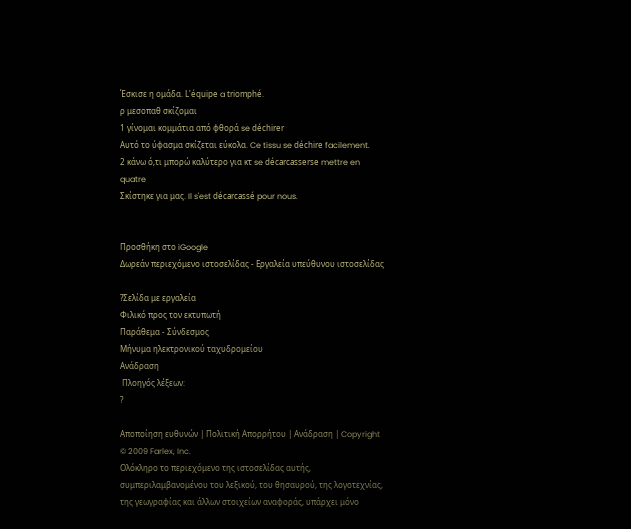Έσκισε η ομάδα. L'équipe a triomphé.
ρ μεσοπαθ σκίζομαι
1 γίνομαι κομμάτια από φθορά se déchirer
Αυτό το ύφασμα σκίζεται εύκολα. Ce tissu se déchire facilement.
2 κάνω ό,τι μπορώ καλύτερο για κτ se décarcasserse mettre en quatre
Σκίστηκε για μας. Il s'est décarcassé pour nous.


Προσθήκη στο iGoogle
Δωρεάν περιεχόμενο ιστοσελίδας - Εργαλεία υπεύθυνου ιστοσελίδας

?Σελίδα με εργαλεία
Φιλικό προς τον εκτυπωτή
Παράθεμα - Σύνδεσμος
Μήνυμα ηλεκτρονικού ταχυδρομείου
Ανάδραση
 Πλοηγός λέξεων:
?

Αποποίηση ευθυνών | Πολιτική Απορρήτου | Ανάδραση | Copyright © 2009 Farlex, Inc.
Ολόκληρο το περιεχόμενο της ιστοσελίδας αυτής, συμπεριλαμβανομένου του λεξικού, του θησαυρού, της λογοτεχνίας, της γεωγραφίας και άλλων στοιχείων αναφοράς, υπάρχει μόνο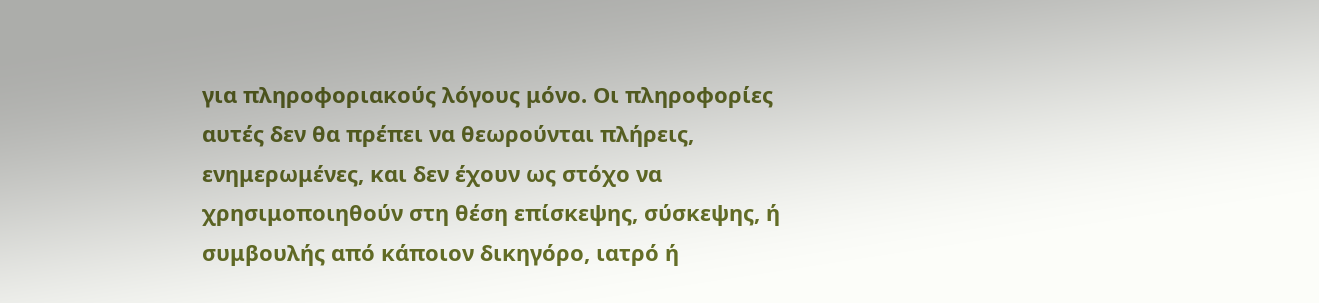για πληροφοριακούς λόγους μόνο. Οι πληροφορίες αυτές δεν θα πρέπει να θεωρούνται πλήρεις, ενημερωμένες, και δεν έχουν ως στόχο να χρησιμοποιηθούν στη θέση επίσκεψης, σύσκεψης, ή συμβουλής από κάποιον δικηγόρο, ιατρό ή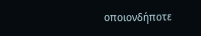οποιονδήποτε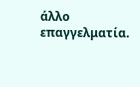άλλο επαγγελματία.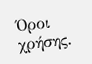Όροι χρήσης.